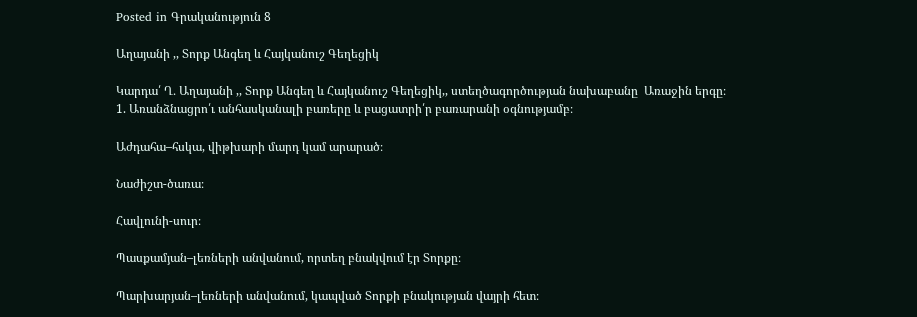Posted in Գրականություն 8

Աղայանի ,, Տորք Անգեղ և Հայկանուշ Գեղեցիկ

Կարդա՛ Ղ․ Աղայանի ,, Տորք Անգեղ և Հայկանուշ Գեղեցիկ,, ստեղծագործության նախաբանը  Առաջին երգը։
1. Առանձնացրո՛ւ անհասկանալի բառերը և բացատրի՛ր բառարանի օգնությամբ։

Աժդահա–հսկա, վիթխարի մարդ կամ արարած։

Նաժիշտ-ծառա։

Հավլունի-սուր։

Պասքամյան–լեռների անվանում, որտեղ բնակվում էր Տորքը։

Պարխարյան–լեռների անվանում, կապված Տորքի բնակության վայրի հետ։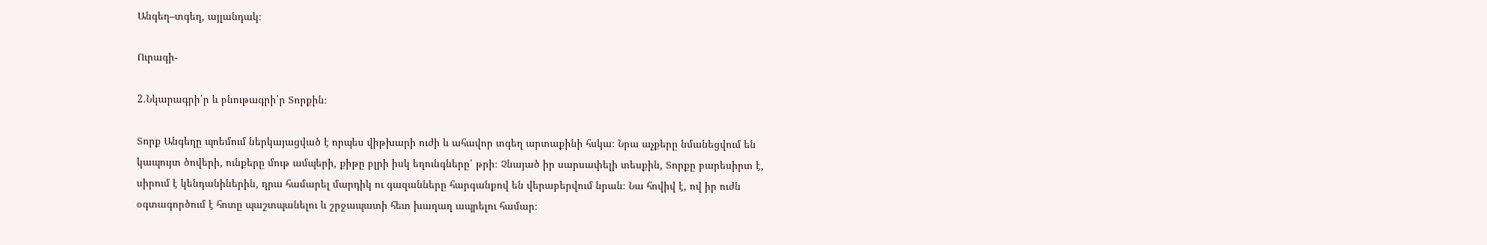Անգեղ–տգեղ, այլանդակ։

Ուրագի-

2.Նկարագրի՛ր և բնութագրի՛ր Տորքին։

Տորք Անգեղը պոեմում ներկայացված է որպես վիթխարի ուժի և ահավոր տգեղ արտաքինի հսկա։ Նրա աչքերը նմանեցվում են կապույտ ծովերի, ունքերը մութ ամպերի, քիթը բլրի իսկ եղունգները՝ թրի։ Չնայած իր սարսափելի տեսքին, Տորքը բարեսիրտ է, սիրում է կենդանիներին, դրա համարել մարդիկ ու գազանները հարգանքով են վերաբերվում նրան։ Նա հովիվ է, ով իր ուժն օգտագործում է հոտը պաշտպանելու և շրջապատի հետ խաղաղ ապրելու համար։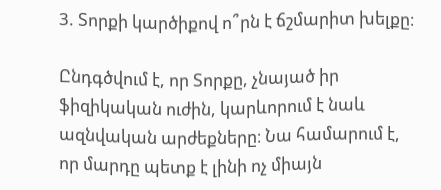3. Տորքի կարծիքով ո՞րն է ճշմարիտ խելքը։

Ընդգծվում է, որ Տորքը, չնայած իր ֆիզիկական ուժին, կարևորում է նաև ազնվական արժեքները։ Նա համարում է, որ մարդը պետք է լինի ոչ միայն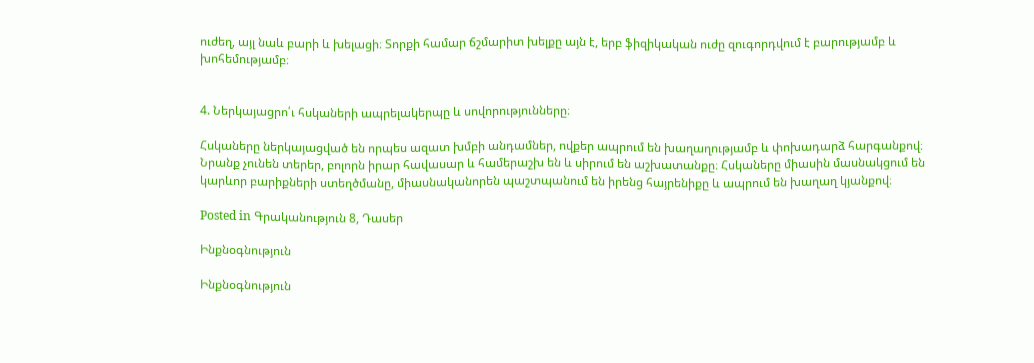ուժեղ, այլ նաև բարի և խելացի։ Տորքի համար ճշմարիտ խելքը այն է, երբ ֆիզիկական ուժը զուգորդվում է բարությամբ և խոհեմությամբ։


4. Ներկայացրո՛ւ հսկաների ապրելակերպը և սովորությունները։

Հսկաները ներկայացված են որպես ազատ խմբի անդամներ, ովքեր ապրում են խաղաղությամբ և փոխադարձ հարգանքով։ Նրանք չունեն տերեր, բոլորն իրար հավասար և համերաշխ են և սիրում են աշխատանքը։ Հսկաները միասին մասնակցում են կարևոր բարիքների ստեղծմանը, միասնականորեն պաշտպանում են իրենց հայրենիքը և ապրում են խաղաղ կյանքով։

Posted in Գրականություն 8, Դասեր

Ինքնօգնություն

Ինքնօգնություն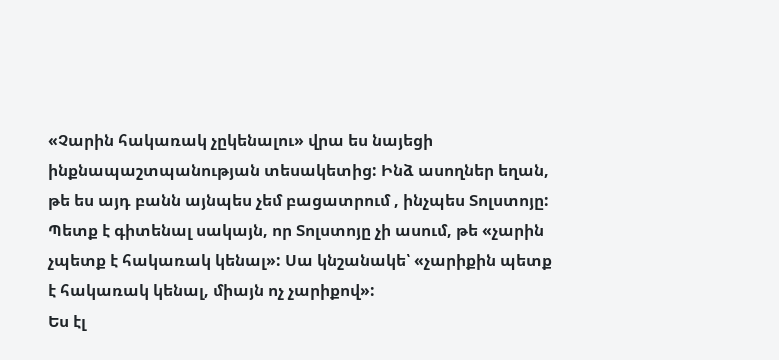«Չարին հակառակ չըկենալու» վրա ես նայեցի ինքնապաշտպանության տեսակետից: Ինձ ասողներ եղան, թե ես այդ բանն այնպես չեմ բացատրում , ինչպես Տոլստոյը: Պետք է գիտենալ սակայն, որ Տոլստոյը չի ասում, թե «չարին չպետք է հակառակ կենալ»: Սա կնշանակե՝ «չարիքին պետք է հակառակ կենալ, միայն ոչ չարիքով»:
Ես էլ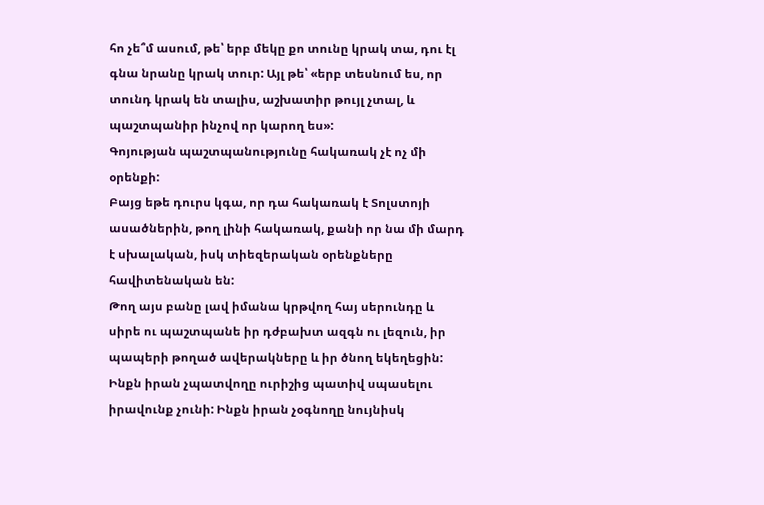հո չե՞մ ասում, թե՝ երբ մեկը քո տունը կրակ տա, դու էլ գնա նրանը կրակ տուր: Այլ թե՝ «երբ տեսնում ես, որ տունդ կրակ են տալիս, աշխատիր թույլ չտալ, և պաշտպանիր ինչով որ կարող ես»:
Գոյության պաշտպանությունը հակառակ չէ ոչ մի օրենքի:
Բայց եթե դուրս կգա, որ դա հակառակ է Տոլստոյի ասածներին, թող լինի հակառակ, քանի որ նա մի մարդ է սխալական, իսկ տիեզերական օրենքները հավիտենական են:
Թող այս բանը լավ իմանա կրթվող հայ սերունդը և սիրե ու պաշտպանե իր դժբախտ ազգն ու լեզուն, իր պապերի թողած ավերակները և իր ծնող եկեղեցին:
Ինքն իրան չպատվողը ուրիշից պատիվ սպասելու իրավունք չունի: Ինքն իրան չօգնողը նույնիսկ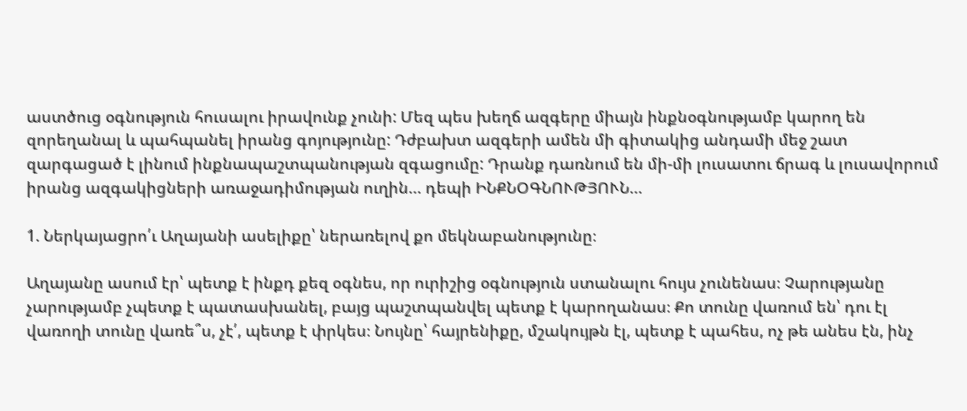աստծուց օգնություն հուսալու իրավունք չունի: Մեզ պես խեղճ ազգերը միայն ինքնօգնությամբ կարող են զորեղանալ և պահպանել իրանց գոյությունը: Դժբախտ ազգերի ամեն մի գիտակից անդամի մեջ շատ զարգացած է լինում ինքնապաշտպանության զգացումը: Դրանք դառնում են մի-մի լուսատու ճրագ և լուսավորում իրանց ազգակիցների առաջադիմության ուղին… դեպի ԻՆՔՆՕԳՆՈՒԹՅՈՒՆ…

1. Ներկայացրո՛ւ Աղայանի ասելիքը՝ ներառելով քո մեկնաբանությունը։

Աղայանը ասում էր՝ պետք է ինքդ քեզ օգնես, որ ուրիշից օգնություն ստանալու հույս չունենաս։ Չարությանը չարությամբ չպետք է պատասխանել, բայց պաշտպանվել պետք է կարողանաս։ Քո տունը վառում են՝ դու էլ վառողի տունը վառե՞ս, չէ՛, պետք է փրկես։ Նույնը՝ հայրենիքը, մշակույթն էլ, պետք է պահես, ոչ թե անես էն, ինչ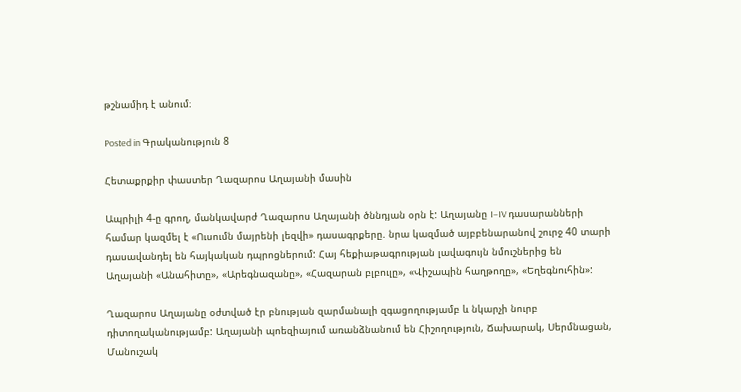թշնամիդ է անում։

Posted in Գրականություն 8

Հետաքրքիր փաստեր Ղազարոս Աղայանի մասին

Ապրիլի 4-ը գրող, մանկավարժ Ղազարոս Աղայանի ծննդյան օրն է: Աղայանը I–IV դասարանների համար կազմել է «Ուսումն մայրենի լեզվի» դասագրքերը. նրա կազմած այբբենարանով շուրջ 40 տարի դասավանդել են հայկական դպրոցներում: Հայ հեքիաթագրության լավագույն նմուշներից են Աղայանի «Անահիտը», «Արեգնազանը», «Հազարան բլբուլը», «Վիշապին հաղթողը», «Եղեգնուհին»:

Ղազարոս Աղայանը օժտված էր բնության զարմանալի զգացողությամբ և նկարչի նուրբ դիտողականությամբ: Աղայանի պոեզիայում առանձնանում են Հիշողություն, Ճախարակ, Սերմնացան, Մանուշակ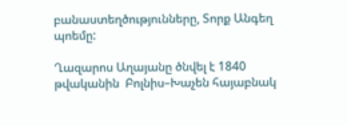բանաստեղծությունները, Տորք Անգեղ պոեմը:

Ղազարոս Աղայանը ծնվել է 1840 թվականին  Բոլնիս–Խաչեն հայաբնակ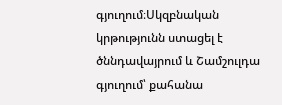գյուղում։Սկզբնական կրթությունն ստացել է ծննդավայրում և Շամշուլդա գյուղում՝ քահանա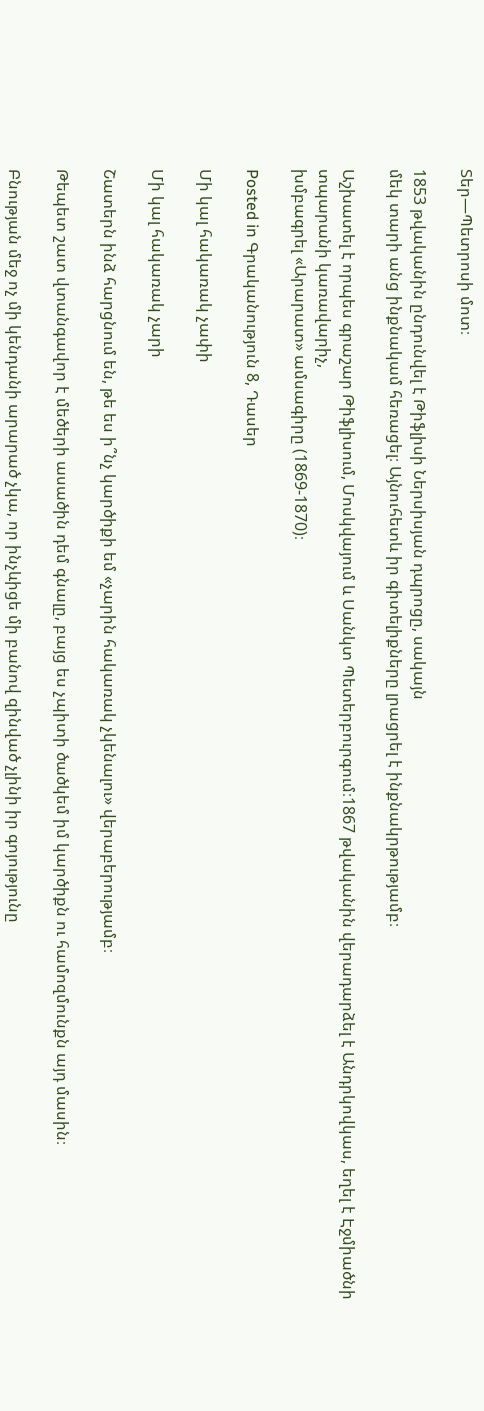Տեր—Պետրոսի մոտ։

1853 թվականին ընդունվել է Թիֆլիսի Ներսիսյան դպրոցը, սակայն
մեկ տարի անց ինքնակամ հեռացել։ Այնուհետև իր գիտելիքները լրացրել է ինքնակրթությամբ։

Աշխատել է որպես գրաշար Թիֆլիսում, Մոսկվայում և Սանկտ Պետերբուրգում։1867 թվականին վերադարձել է Անդրկովկաս, եղել է Էջմիածնի տպարանի կառավարիչ,
խմբագրել «Արարատ» ամսագիրը (1869-1870)։

Posted in Գրականություն 8, Դասեր

Մի կալ հակառակ չափի

Մի կալ հակառակ չարի

Շատերն ինձ հարցնում են, թե ես ի՞նչ կարծիքի եմ «չարին հակառակ չկենալու» վերաբերությամբ։

Թեպետ շատ վտանգավոր է մեծերի ասածին դեմ գնալը, բայց ես չպիտի ծածկեմ իմ կարծիքն ու համոզմունքն այդ մասին։

Բնության մեջ ոչ մի կենդանի արարած չկա, որ ինչևիցե մի բանով զինված չլինի իր գոյությունը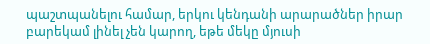պաշտպանելու համար, երկու կենդանի արարածներ իրար բարեկամ լինել չեն կարող, եթե մեկը մյուսի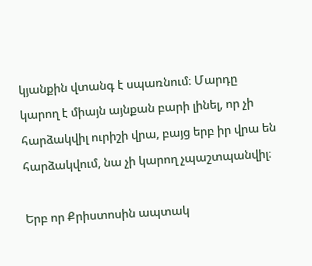կյանքին վտանգ է սպառնում։ Մարդը կարող է միայն այնքան բարի լինել, որ չի հարձակվիլ ուրիշի վրա, բայց երբ իր վրա են հարձակվում, նա չի կարող չպաշտպանվիլ։

Երբ որ Քրիստոսին ապտակ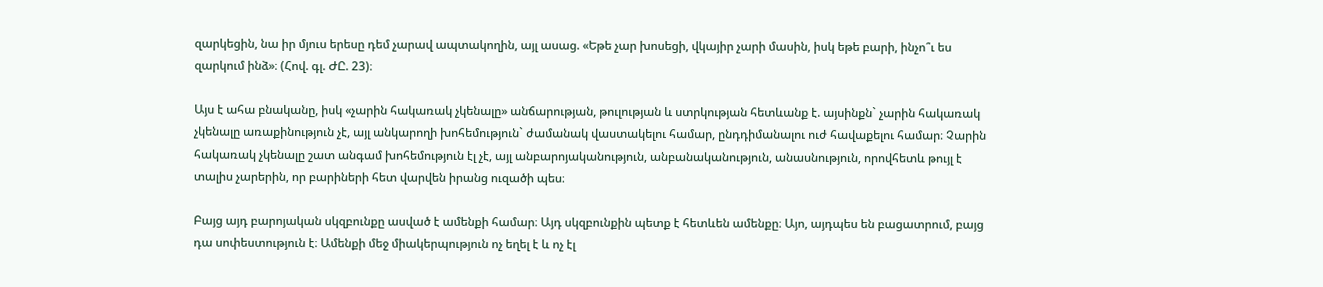զարկեցին, նա իր մյուս երեսը դեմ չարավ ապտակողին, այլ ասաց. «Եթե չար խոսեցի, վկայիր չարի մասին, իսկ եթե բարի, ինչո՞ւ ես զարկում ինձ»։ (Հով. գլ. ԺԸ. 23)։

Այս է ահա բնականը, իսկ «չարին հակառակ չկենալը» անճարության, թուլության և ստրկության հետևանք է. այսինքն` չարին հակառակ չկենալը առաքինություն չէ, այլ անկարողի խոհեմություն` ժամանակ վաստակելու համար, ընդդիմանալու ուժ հավաքելու համար։ Չարին հակառակ չկենալը շատ անգամ խոհեմություն էլ չէ, այլ անբարոյականություն, անբանականություն, անասնություն, որովհետև թույլ է տալիս չարերին, որ բարիների հետ վարվեն իրանց ուզածի պես։

Բայց այդ բարոյական սկզբունքը ասված է ամենքի համար։ Այդ սկզբունքին պետք է հետևեն ամենքը։ Այո, այդպես են բացատրում, բայց դա սոփեստություն է։ Ամենքի մեջ միակերպություն ոչ եղել է և ոչ էլ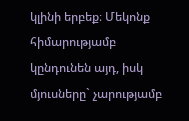կլինի երբեք։ Մեկոնք հիմարությամբ կընդունեն այդ, իսկ մյուսները` չարությամբ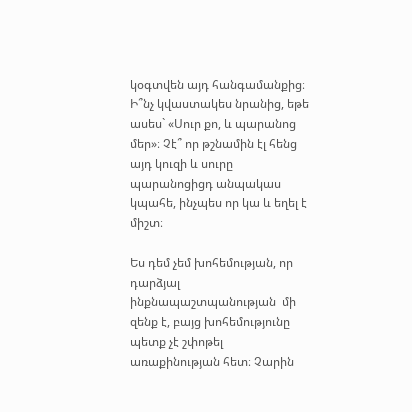կօգտվեն այդ հանգամանքից։ Ի՞նչ կվաստակես նրանից, եթե ասես` «Սուր քո, և պարանոց մեր»։ Չէ՞ որ թշնամին էլ հենց այդ կուզի և սուրը պարանոցիցդ անպակաս կպահե, ինչպես որ կա և եղել է միշտ։

Ես դեմ չեմ խոհեմության, որ դարձյալ ինքնապաշտպանության  մի զենք է, բայց խոհեմությունը պետք չէ շփոթել առաքինության հետ։ Չարին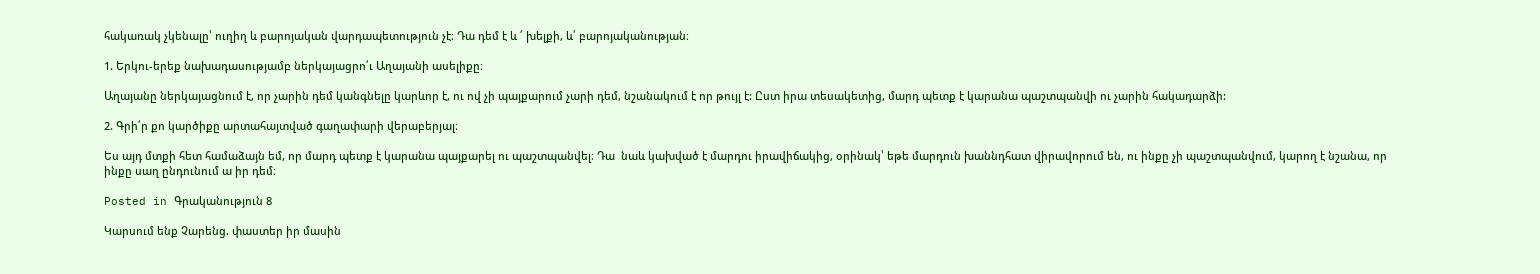հակառակ չկենալը՝ ուղիղ և բարոյական վարդապետություն չէ։ Դա դեմ է և ՛ խելքի, և՛ բարոյականության։

1. Երկու-երեք նախադասությամբ ներկայացրո՛ւ Աղայանի ասելիքը։

Աղայանը ներկայացնում է, որ չարին դեմ կանգնելը կարևոր է, ու ով չի պայքարում չարի դեմ, նշանակում է որ թույլ է: Ըստ իրա տեսակետից, մարդ պետք է կարանա պաշտպանվի ու չարին հակադարձի:

2. Գրի՛ր քո կարծիքը արտահայտված գաղափարի վերաբերյալ։

Ես այդ մտքի հետ համաձայն եմ, որ մարդ պետք է կարանա պայքարել ու պաշտպանվել։ Դա  նաև կախված է մարդու իրավիճակից, օրինակ՝ եթե մարդուն խաննդհատ վիրավորում են, ու ինքը չի պաշտպանվում, կարող է նշանա, որ ինքը սաղ ընդունում ա իր դեմ։

Posted in Գրականություն 8

Կարսում ենք Չարենց. փաստեր իր մասին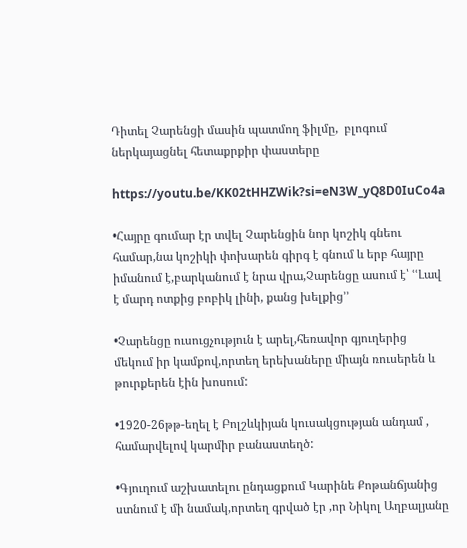Դիտել Չարենցի մասին պատմող ֆիլմը,  բլոգում ներկայացնել հետաքրքիր փաստերը

https://youtu.be/KK02tHHZWik?si=eN3W_yQ8D0IuCo4a

•Հայրը գումար էր տվել Չարենցին նոր կոշիկ գնեու համար,նա կոշիկի փոխարեն գիրգ է գնում և երբ հայրը իմանում է,բարկանում է նրա վրա,Չարենցը ասում է՝ ՙՙԼավ է մարդ ոտքից բոբիկ լինի, քանց խելքից՚՚

•Չարենցը ուսուցչություն է արել,հեռավոր գյուղերից մեկում իր կամքով,որտեղ երեխաները միայն ռուսերեն և թուրքերեն էին խոսում:

•1920-26թթ-եղել է Բոլշևկիյան կուսակցության անդամ , համարվելով կարմիր բանաստեղծ:

•Գյուղում աշխատելու ընդացքում Կարինե Քոթանճյանից ստնում է մի նամակ,որտեղ գրված էր ,որ Նիկոլ Աղբալյանը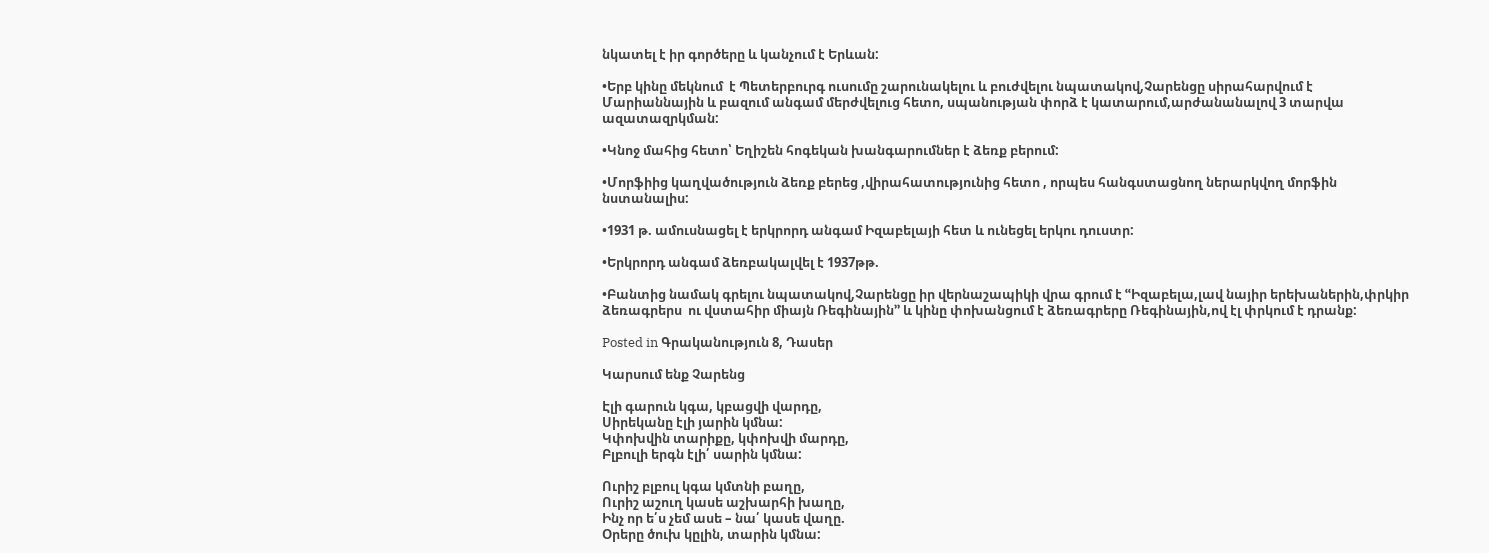նկատել է իր գործերը և կանչում է Երևան:

•Երբ կինը մեկնում  է Պետերբուրգ ուսումը շարունակելու և բուժվելու նպատակով,Չարենցը սիրահարվում է Մարիաննային և բազում անգամ մերժվելուց հետո, սպանության փորձ է կատարում,արժանանալով 3 տարվա ազատազրկման:

•Կնոջ մահից հետո՝ Եղիշեն հոգեկան խանգարումներ է ձեռք բերում:

•Մորֆիից կաղվածություն ձեռք բերեց ,վիրահատությունից հետո , որպես հանգստացնող ներարկվող մորֆին նստանալիս:

•1931 թ. ամուսնացել է երկրորդ անգամ Իզաբելայի հետ և ունեցել երկու դուստր:

•Երկրորդ անգամ ձեռբակալվել է 1937թթ.

•Բանտից նամակ գրելու նպատակով,Չարենցը իր վերնաշապիկի վրա գրում է ՙՙԻզաբելա,լավ նայիր երեխաներին,փրկիր ձեռագրերս  ու վստահիր միայն Ռեգինային՚՚ և կինը փոխանցում է ձեռագրերը Ռեգինային,ով էլ փրկում է դրանք:

Posted in Գրականություն 8, Դասեր

Կարսում ենք Չարենց

Էլի գարուն կգա, կբացվի վարդը,
Սիրեկանը էլի յարին կմնա:
Կփոխվին տարիքը, կփոխվի մարդը,
Բլբուլի երգն էլի՛ սարին կմնա:

Ուրիշ բլբուլ կգա կմտնի բաղը,
Ուրիշ աշուղ կասե աշխարհի խաղը,
Ինչ որ ե՛ս չեմ ասե – նա՛ կասե վաղը.
Օրերը ծուխ կըլին, տարին կմնա: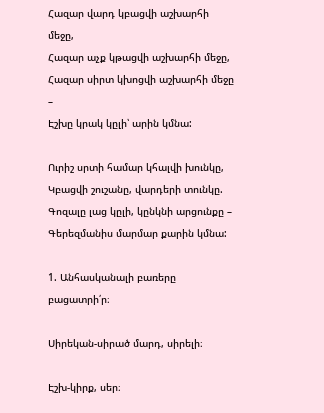Հազար վարդ կբացվի աշխարհի մեջը,
Հազար աչք կթացվի աշխարհի մեջը,
Հազար սիրտ կխոցվի աշխարհի մեջը –
Էշխը կրակ կըլի՝ արին կմնա:

Ուրիշ սրտի համար կհալվի խունկը,
Կբացվի շուշանը, վարդերի տունկը.
Գոզալը լաց կըլի, կընկնի արցունքը –
Գերեզմանիս մարմար քարին կմնա:

1. Անհասկանալի բառերը բացատրի՛ր։

Սիրեկան-սիրած մարդ, սիրելի։

Էշխ-կիրք, սեր։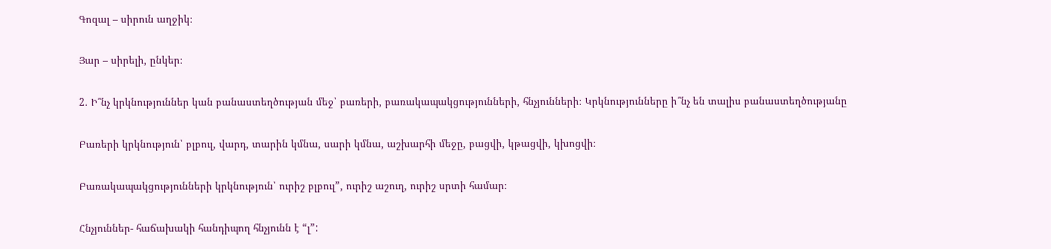Գոզալ – սիրուն աղջիկ։

Յար – սիրելի, ընկեր։

2. Ի՞նչ կրկնություններ կան բանաստեղծության մեջ՝ բառերի, բառակապակցությունների, հնչյունների։ Կրկնությունները ի՞նչ են տալիս բանաստեղծությանը

Բառերի կրկնություն՝ բլբուլ, վարդ, տարին կմնա, սարի կմնա, աշխարհի մեջը, բացվի, կթացվի, կխոցվի։

Բառակապակցությունների կրկնություն՝ ուրիշ բլբուլ”, ուրիշ աշուղ, ուրիշ սրտի համար։

Հնչյուններ- հաճախակի հանդիպող հնչյունն է “լ”: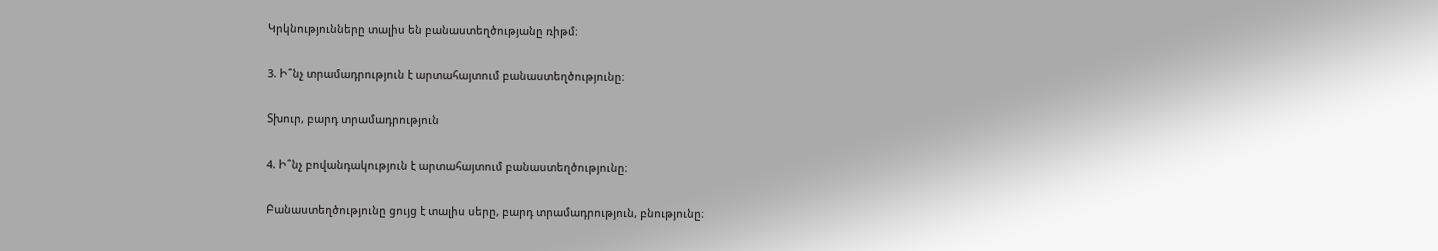Կրկնությունները տալիս են բանաստեղծությանը ռիթմ։

3. Ի՞նչ տրամադրություն է արտահայտում բանաստեղծությունը։

Տխուր, բարդ տրամադրություն

4. Ի՞նչ բովանդակություն է արտահայտում բանաստեղծությունը։

Բանաստեղծությունը ցույց է տալիս սերը, բարդ տրամադրություն, բնությունը։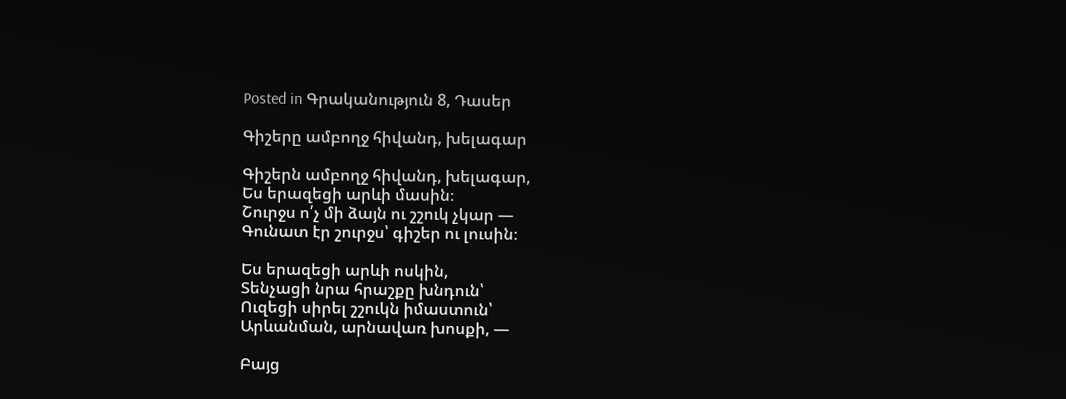Posted in Գրականություն 8, Դասեր

Գիշերը ամբողջ հիվանդ, խելագար

Գիշերն ամբողջ հիվանդ, խելագար,
Ես երազեցի արևի մասին։
Շուրջս ո՛չ մի ձայն ու շշուկ չկար ―
Գունատ էր շուրջս՝ գիշեր ու լուսին։

Ես երազեցի արևի ոսկին,
Տենչացի նրա հրաշքը խնդուն՝
Ուզեցի սիրել շշուկն իմաստուն՝
Արևանման, արնավառ խոսքի, ―

Բայց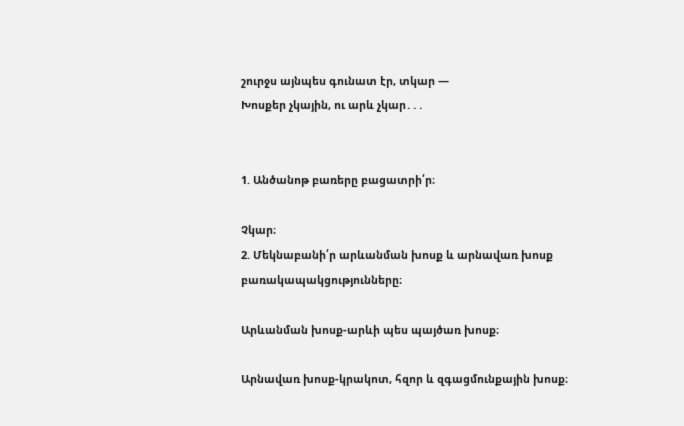շուրջս այնպես գունատ էր, տկար ―
Խոսքեր չկային, ու արև չկար․․․


1. Անծանոթ բառերը բացատրի՛ր։

Չկար։
2. Մեկնաբանի՛ր արևանման խոսք և արնավառ խոսք բառակապակցությունները։

Արևանման խոսք-արևի պես պայծառ խոսք։

Արնավառ խոսք-կրակոտ, հզոր և զգացմունքային խոսք։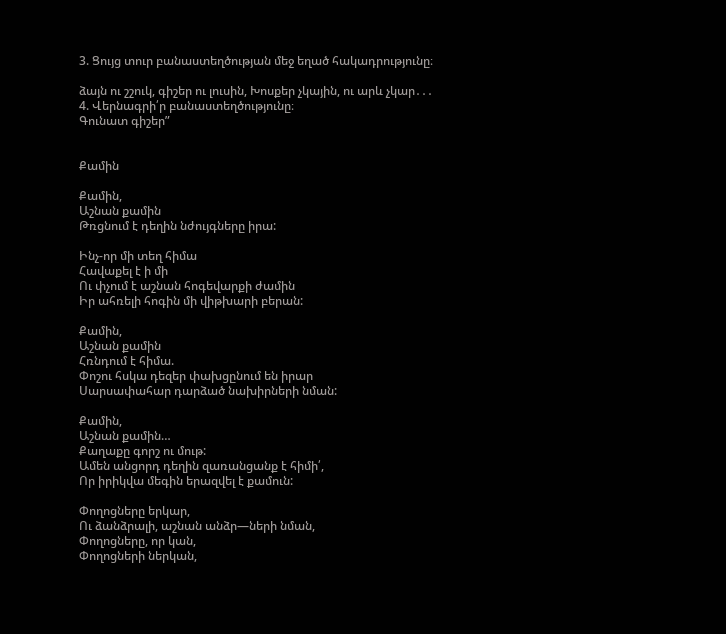3. Ցույց տուր բանաստեղծության մեջ եղած հակադրությունը։

ձայն ու շշուկ, գիշեր ու լուսին, Խոսքեր չկային, ու արև չկար․․․
4. Վերնագրի՛ր բանաստեղծությունը։
Գունատ գիշեր”


Քամին

Քամին,
Աշնան քամին
Թռցնում է դեղին նժույգները իրա:

Ինչ-որ մի տեղ հիմա
Հավաքել է ի մի
Ու փչում է աշնան հոգեվարքի ժամին
Իր ահռելի հոգին մի վիթխարի բերան:

Քամին,
Աշնան քամին
Հռնդում է հիմա.
Փոշու հսկա դեզեր փախցընում են իրար
Սարսափահար դարձած նախիրների նման:

Քամին,
Աշնան քամին…
Քաղաքը գորշ ու մութ:
Ամեն անցորդ դեղին զառանցանք է հիմի՛,
Որ իրիկվա մեգին երազվել է քամուն:

Փողոցները երկար,
Ու ձանձրալի, աշնան անձր—ների նման,
Փողոցները, որ կան,
Փողոցների ներկան,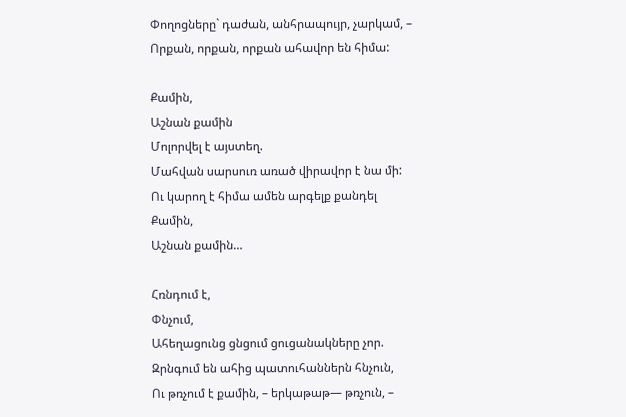Փողոցները` դաժան, անհրապույր, չարկամ, –
Որքան, որքան, որքան ահավոր են հիմա:

Քամին,
Աշնան քամին
Մոլորվել է այստեղ.
Մահվան սարսուռ առած վիրավոր է նա մի:
Ու կարող է հիմա ամեն արգելք քանդել
Քամին,
Աշնան քամին…

Հռնդում է,
Փնչում,
Ահեղացունց ցնցում ցուցանակները չոր.
Զրնգում են ահից պատուհաններն հնչուն,
Ու թռչում է քամին, – երկաթաթ— թռչուն, –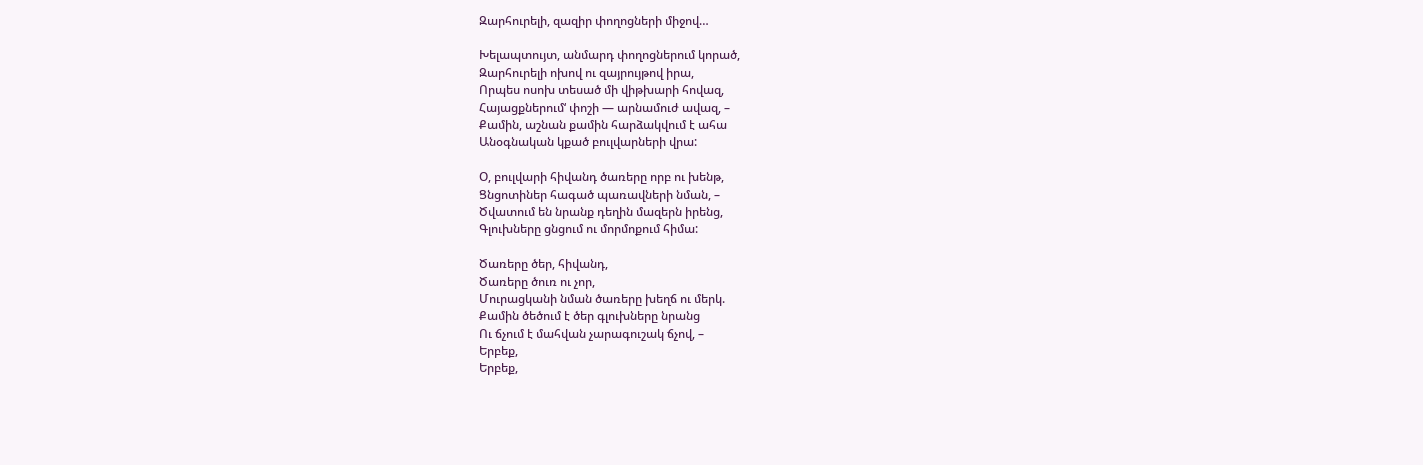Զարհուրելի, զազիր փողոցների միջով…

Խելապտույտ, անմարդ փողոցներում կորած,
Զարհուրելի ոխով ու զայրույթով իրա,
Որպես ոսոխ տեսած մի վիթխարի հովազ,
Հայացքներում‘ փոշի — արնամուժ ավազ, –
Քամին, աշնան քամին հարձակվում է ահա
Անօգնական կքած բուլվարների վրա:

Օ, բուլվարի հիվանդ ծառերը որբ ու խենթ,
Ցնցոտիներ հագած պառավների նման, –
Ծվատում են նրանք դեղին մազերն իրենց,
Գլուխները ցնցում ու մորմոքում հիմա:

Ծառերը ծեր, հիվանդ,
Ծառերը ծուռ ու չոր,
Մուրացկանի նման ծառերը խեղճ ու մերկ.
Քամին ծեծում է ծեր գլուխները նրանց
Ու ճչում է մահվան չարագուշակ ճչով, –
Երբեք,
Երբեք,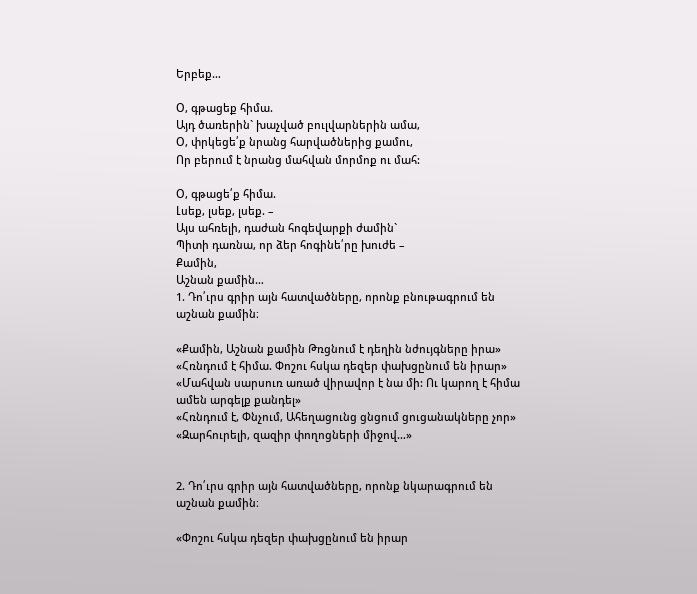Երբեք…

Օ, գթացեք հիմա.
Այդ ծառերին` խաչված բուլվարներին ամա,
Օ, փրկեցե՛ք նրանց հարվածներից քամու,
Որ բերում է նրանց մահվան մորմոք ու մահ:

Օ, գթացե՛ք հիմա.
Լսեք, լսեք, լսեք. –
Այս ահռելի, դաժան հոգեվարքի ժամին`
Պիտի դառնա, որ ձեր հոգինե՛րը խուժե –
Քամին,
Աշնան քամին…
1. Դո՛ւրս գրիր այն հատվածները, որոնք բնութագրում են աշնան քամին։

«Քամին, Աշնան քամին Թռցնում է դեղին նժույգները իրա»
«Հռնդում է հիմա. Փոշու հսկա դեզեր փախցընում են իրար»
«Մահվան սարսուռ առած վիրավոր է նա մի: Ու կարող է հիմա ամեն արգելք քանդել»
«Հռնդում է, Փնչում, Ահեղացունց ցնցում ցուցանակները չոր»
«Զարհուրելի, զազիր փողոցների միջով…»


2. Դո՛ւրս գրիր այն հատվածները, որոնք նկարագրում են աշնան քամին։

«Փոշու հսկա դեզեր փախցընում են իրար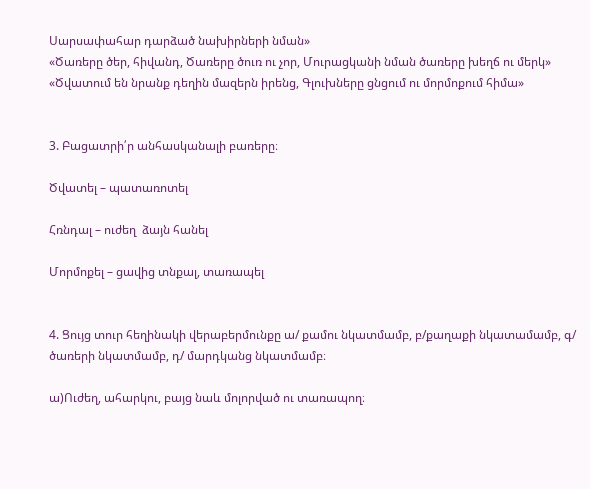Սարսափահար դարձած նախիրների նման»
«Ծառերը ծեր, հիվանդ, Ծառերը ծուռ ու չոր, Մուրացկանի նման ծառերը խեղճ ու մերկ»
«Ծվատում են նրանք դեղին մազերն իրենց, Գլուխները ցնցում ու մորմոքում հիմա»


3. Բացատրի՛ր անհասկանալի բառերը։

Ծվատել – պատառոտել

Հռնդալ – ուժեղ  ձայն հանել

Մորմոքել – ցավից տնքալ, տառապել


4. Ցույց տուր հեղինակի վերաբերմունքը ա/ քամու նկատմամբ, բ/քաղաքի նկատամամբ, գ/ ծառերի նկատմամբ, դ/ մարդկանց նկատմամբ։

ա)Ուժեղ, ահարկու, բայց նաև մոլորված ու տառապող։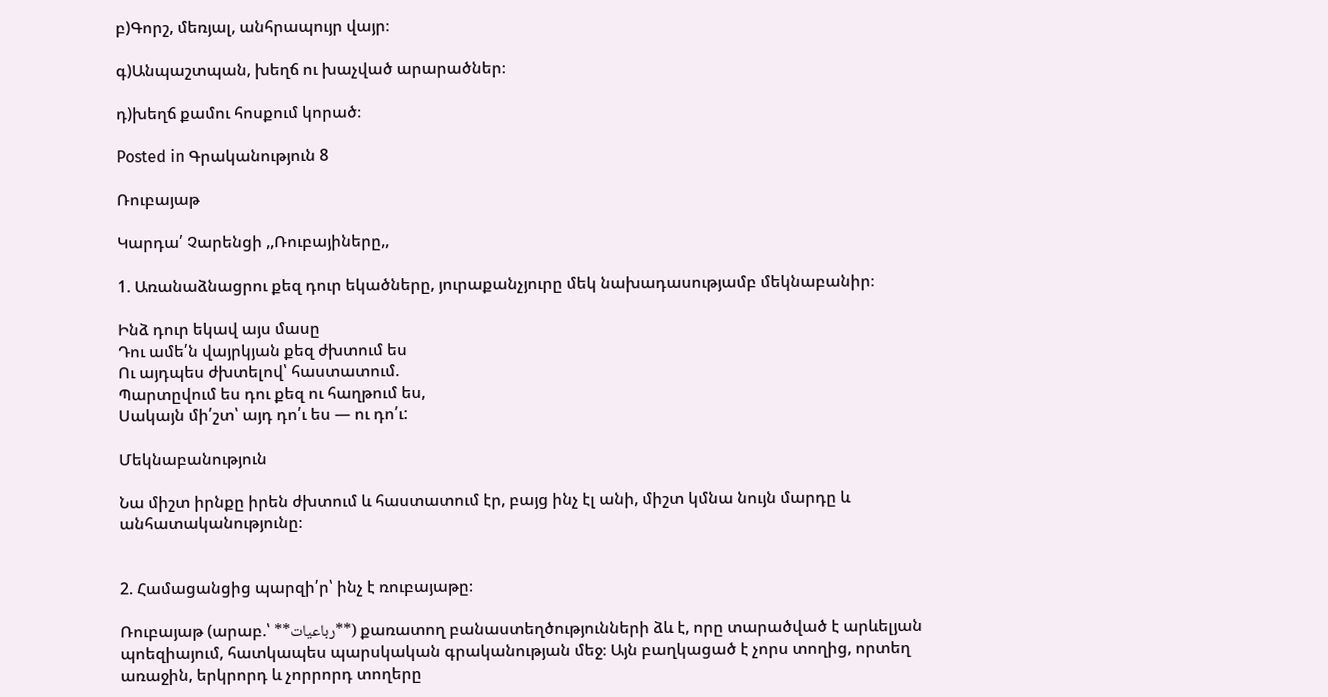բ)Գորշ, մեռյալ, անհրապույր վայր։

գ)Անպաշտպան, խեղճ ու խաչված արարածներ։

դ)խեղճ քամու հոսքում կորած։

Posted in Գրականություն 8

Ռուբայաթ

Կարդա՛ Չարենցի ,,Ռուբայիները,,

1. Առանաձնացրու քեզ դուր եկածները, յուրաքանչյուրը մեկ նախադասությամբ մեկնաբանիր։

Ինձ դուր եկավ այս մասը
Դու ամե՛ն վայրկյան քեզ ժխտում ես
Ու այդպես ժխտելով՝ հաստատում.
Պարտըվում ես դու քեզ ու հաղթում ես,
Սակայն մի՛շտ՝ այդ դո՛ւ ես — ու դո՛ւ:

Մեկնաբանություն

Նա միշտ իրնքը իրեն ժխտում և հաստատում էր, բայց ինչ էլ անի, միշտ կմնա նույն մարդը և անհատականությունը։


2. Համացանցից պարզի՛ր՝ ինչ է ռուբայաթը։

Ռուբայաթ (արաբ.՝ **رباعیات**) քառատող բանաստեղծությունների ձև է, որը տարածված է արևելյան պոեզիայում, հատկապես պարսկական գրականության մեջ։ Այն բաղկացած է չորս տողից, որտեղ առաջին, երկրորդ և չորրորդ տողերը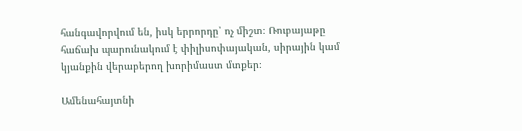հանգավորվում են, իսկ երրորդը՝ ոչ միշտ։ Ռուբայաթը հաճախ պարունակում է փիլիսոփայական, սիրային կամ կյանքին վերաբերող խորիմաստ մտքեր։

Ամենահայտնի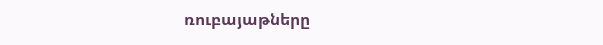ռուբայաթները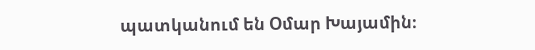պատկանում են Օմար Խայամին։